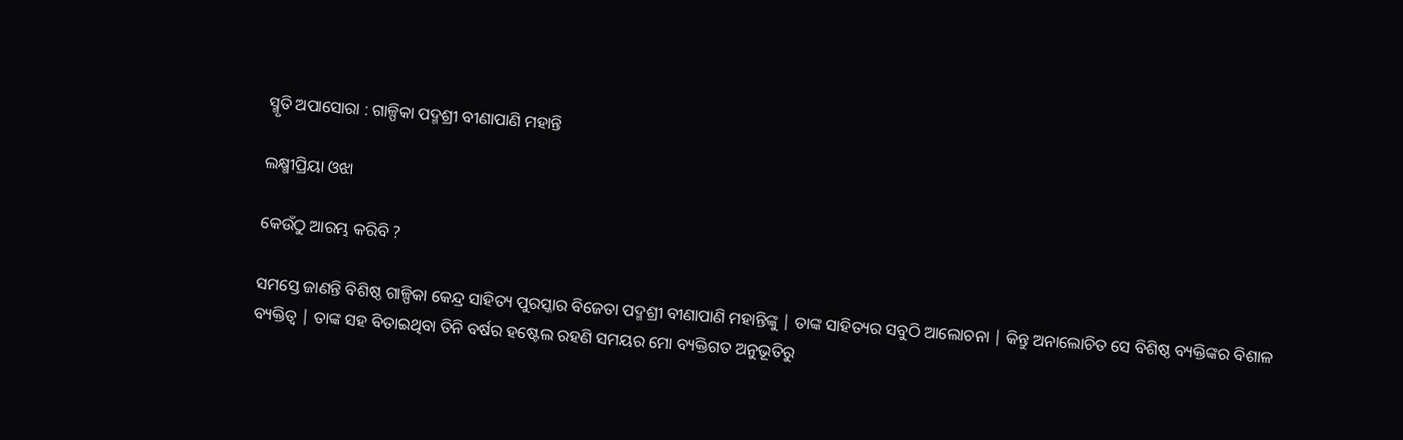ସ୍ମୃତି ଅପାସୋରା : ଗାଳ୍ପିକା ପଦ୍ମଶ୍ରୀ ବୀଣାପାଣି ମହାନ୍ତି

ଲକ୍ଷ୍ମୀପ୍ରିୟା ଓଝା

କେଉଁଠୁ ଆରମ୍ଭ କରିବି ?

ସମସ୍ତେ ଜାଣନ୍ତି ବିଶିଷ୍ଠ ଗାଳ୍ପିକା କେନ୍ଦ୍ର ସାହିତ୍ୟ ପୁରସ୍କାର ବିଜେତା ପଦ୍ମଶ୍ରୀ ବୀଣାପାଣି ମହାନ୍ତିଙ୍କୁ | ତାଙ୍କ ସାହିତ୍ୟର ସବୁଠି ଆଲୋଚନା | କିନ୍ତୁ ଅନାଲୋଚିତ ସେ ବିଶିଷ୍ଠ ବ୍ୟକ୍ତିଙ୍କର ବିଶାଳ ବ୍ୟକ୍ତିତ୍ୱ | ତାଙ୍କ ସହ ବିତାଇଥିବା ତିନି ବର୍ଷର ହଷ୍ଟେଲ ରହଣି ସମୟର ମୋ ବ୍ୟକ୍ତିଗତ ଅନୁଭୂତିରୁ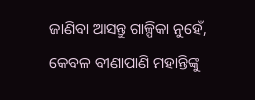ଜାଣିବା ଆସନ୍ତୁ ଗାଳ୍ପିକା ନୁହେଁ, କେବଳ ବୀଣାପାଣି ମହାନ୍ତିଙ୍କୁ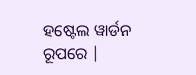ହଷ୍ଟେଲ ୱାର୍ଡନ ରୂପରେ |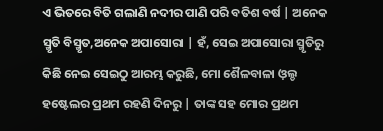ଏ ଭିତରେ ବିତି ଗଲାଣି ନଦୀର ପାଣି ପରି ବତିଶ ବର୍ଷ | ଅନେକ ସ୍ମୃତି ବିସ୍ମୃତ,ଅନେକ ଅପାସୋରା | ହଁ, ସେଇ ଅପାସୋରା ସ୍ମୃତିରୁ କିଛି ନେଇ ସେଇଠୁ ଆରମ୍ଭ କରୁଛି, ମୋ ଶୈଳବାଳା ଓ଼ଲ୍ଡ ହଷ୍ଟେଲର ପ୍ରଥମ ରହଣି ଦିନରୁ | ତାଙ୍କ ସହ ମୋର ପ୍ରଥମ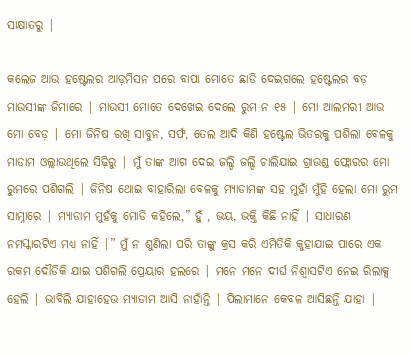ସାକ୍ଷାତରୁ |

କଲେଜ ଆଉ ହଷ୍ଟେଲର ଆଡ଼ମିସନ ପରେ ବାପା ମୋତେ ଛାଡି ଦେଇଗଲେ ହଷ୍ଟେଲର ବଡ଼ ମାଉସୀଙ୍କ ଜିମାରେ | ମାଉସୀ ମୋତେ ଦେଖେଇ ଦେଲେ ରୁମ ନ ୧୫ | ମୋ ଆଲମରୀ ଆଉ ମୋ ବେଡ଼ | ମୋ ଜିନିଷ ରଖି ସାବୁନ, ସର୍ଫ, ତେଲ ଆଦି କିଣି ହଷ୍ଟେଲ ଭିତରକୁ ପଶିଲା ବେଳକୁ ମାଡାମ ଓଲ୍ଲାଉଥିଲେ ସିଢ଼ିରୁ | ମୁଁ ତାଙ୍କ ଆଗ ଦେଇ ଜଲ୍ଦି ଜଲ୍ଦି ଚାଲିଯାଇ ଗ୍ରାଉଣ୍ଡ ଫ୍ଲୋରର ମୋ ରୁମରେ ପଶିଗଲି | ଜିନିଷ ଥୋଇ ବାହାରିଲା ବେଳକୁ ମ୍ୟାଡାମଙ୍କ ସହ ମୁହାଁ ମୁଁହି ହେଲା ମୋ ରୁମ ସାମ୍ନାରେ | ମ୍ୟାଡାମ ମୁହଁକୁ ମୋଡି କହିଲେ,” ହୁଁ , ଭୟ, ଭକ୍ତି କିଛି ନାହିଁ | ସାଧାରଣ ନମସ୍କାରଟିଏ ମଧ୍ୟ ନାହିଁ |” ମୁଁ ନ ଶୁଣିଲା ପରି ତାଙ୍କୁ କ୍ରସ କରି ଏମିତିକି କୁହାଯାଇ ପାରେ ଏକ ରକମ ଦୌଡିକି ଯାଇ ପଶିଗଲି ପ୍ରେୟାର ହଲରେ | ମନେ ମନେ ଦୀର୍ଘ ନିଶ୍ୱାସଟିଏ ନେଇ ରିଲାକ୍ସ ହେଲି | ଭାବିଲି ଯାହାହେଉ ମ୍ୟାଡାମ ଆସି ନାହାଁନ୍ତି | ପିଲାମାନେ କେବଳ ଆସିଛନ୍ତି ଯାହା |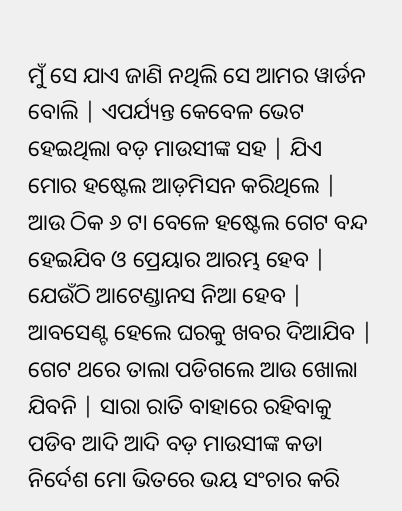ମୁଁ ସେ ଯାଏ ଜାଣି ନଥିଲି ସେ ଆମର ୱାର୍ଡନ ବୋଲି | ଏପର୍ଯ୍ୟନ୍ତ କେବେଳ ଭେଟ ହେଇଥିଲା ବଡ଼ ମାଉସୀଙ୍କ ସହ | ଯିଏ ମୋର ହଷ୍ଟେଲ ଆଡ଼ମିସନ କରିଥିଲେ | ଆଉ ଠିକ ୬ ଟା ବେଳେ ହଷ୍ଟେଲ ଗେଟ ବନ୍ଦ ହେଇଯିବ ଓ ପ୍ରେୟାର ଆରମ୍ଭ ହେବ | ଯେଉଁଠି ଆଟେଣ୍ଡାନସ ନିଆ ହେବ | ଆବସେଣ୍ଟ ହେଲେ ଘରକୁ ଖବର ଦିଆଯିବ | ଗେଟ ଥରେ ତାଲା ପଡିଗଲେ ଆଉ ଖୋଲା ଯିବନି | ସାରା ରାତି ବାହାରେ ରହିବାକୁ ପଡିବ ଆଦି ଆଦି ବଡ଼ ମାଉସୀଙ୍କ କଡା ନିର୍ଦେଶ ମୋ ଭିତରେ ଭୟ ସଂଚାର କରି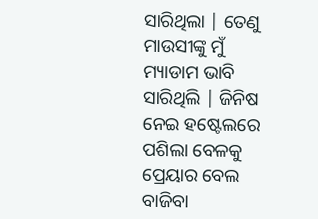ସାରିଥିଲା | ତେଣୁ ମାଉସୀଙ୍କୁ ମୁଁ ମ୍ୟାଡାମ ଭାବି ସାରିଥିଲି | ଜିନିଷ ନେଇ ହଷ୍ଟେଲରେ ପଶିଲା ବେଳକୁ ପ୍ରେୟାର ବେଲ ବାଜିବା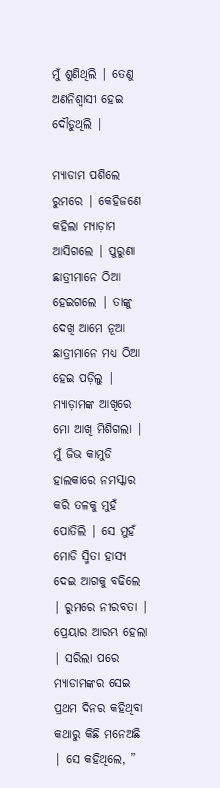ମୁଁ ଶୁଣିଥିଲି | ତେଣୁ ଅଣନିଶ୍ୱାସୀ ହେଇ ଦୌଡୁଥିଲି |

ମ୍ୟାଡାମ ପଶିଲେ ରୁମରେ | କେହିଜଣେ କହିଲା ମ୍ୟାଡ଼ାମ ଆସିଗଲେ | ପୁରୁଣା ଛାତ୍ରୀମାନେ ଠିଆ ହେଇଗଲେ | ତାଙ୍କୁ ଦେଖି ଆମେ ନୂଆ ଛାତ୍ରୀମାନେ ମଧ୍ୟ ଠିଆ ହେଇ ପଡ଼ିଲୁ | ମ୍ୟାଡ଼ାମଙ୍କ ଆଖିରେ ମୋ ଆଖି ମିଶିଗଲା | ମୁଁ ଜିଭ କାମୁଡି ହାଲକାରେ ନମସ୍କାର କରି ତଳକୁ ମୁହଁ ପୋତିଲି | ସେ ମୁହଁ ମୋଡି ସ୍ମିତା ହାସ୍ୟ ଦେଇ ଆଗକୁ ବଢିଲେ | ରୁମରେ ନୀରବତା | ପ୍ରେୟାର ଆରମ୍ଭ ହେଲା | ସରିଲା ପରେ ମ୍ୟାଡାମଙ୍କର ସେଇ ପ୍ରଥମ ଦିନର କହିଥିବା କଥାରୁ କିଛି ମନେଅଛି | ସେ କହିଥିଲେ, ”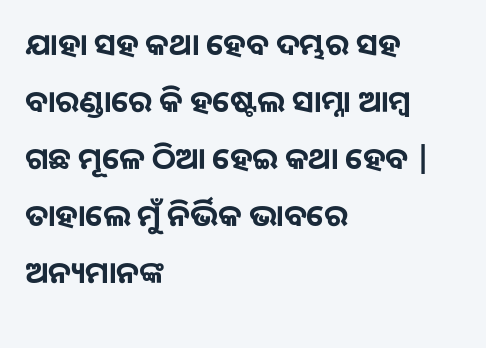ଯାହା ସହ କଥା ହେବ ଦମ୍ଭର ସହ ବାରଣ୍ଡାରେ କି ହଷ୍ଟେଲ ସାମ୍ନା ଆମ୍ବ ଗଛ ମୂଳେ ଠିଆ ହେଇ କଥା ହେବ | ତାହାଲେ ମୁଁ ନିର୍ଭିକ ଭାବରେ ଅନ୍ୟମାନଙ୍କ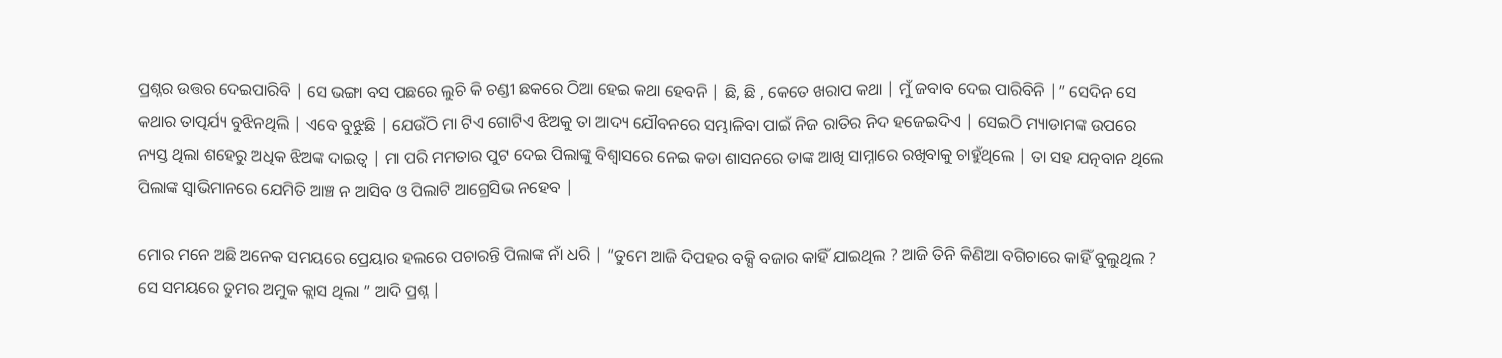ପ୍ରଶ୍ନର ଉତ୍ତର ଦେଇପାରିବି | ସେ ଭଙ୍ଗା ବସ ପଛରେ ଲୁଚି କି ଚଣ୍ଡୀ ଛକରେ ଠିଆ ହେଇ କଥା ହେବନି | ଛି, ଛି , କେତେ ଖରାପ କଥା | ମୁଁ ଜବାବ ଦେଇ ପାରିବିନି |” ସେଦିନ ସେ କଥାର ତାତ୍ପର୍ଯ୍ୟ ବୁଝିନଥିଲି | ଏବେ ବୁଝୁଛି | ଯେଉଁଠି ମା ଟିଏ ଗୋଟିଏ ଝିଅକୁ ତା ଆଦ୍ୟ ଯୌବନରେ ସମ୍ଭାଳିବା ପାଇଁ ନିଜ ରାତିର ନିଦ ହଜେଇଦିଏ | ସେଇଠି ମ୍ୟାଡାମଙ୍କ ଉପରେ ନ୍ୟସ୍ତ ଥିଲା ଶହେରୁ ଅଧିକ ଝିଅଙ୍କ ଦାଇତ୍ୱ | ମା ପରି ମମତାର ପୁଟ ଦେଇ ପିଲାଙ୍କୁ ବିଶ୍ୱାସରେ ନେଇ କଡା ଶାସନରେ ତାଙ୍କ ଆଖି ସାମ୍ନାରେ ରଖିବାକୁ ଚାହୁଁଥିଲେ | ତା ସହ ଯତ୍ନବାନ ଥିଲେ ପିଲାଙ୍କ ସ୍ୱାଭିମାନରେ ଯେମିତି ଆଞ୍ଚ ନ ଆସିବ ଓ ପିଲାଟି ଆଗ୍ରେସିଭ ନହେବ |

ମୋର ମନେ ଅଛି ଅନେକ ସମୟରେ ପ୍ରେୟାର ହଲରେ ପଚାରନ୍ତି ପିଲାଙ୍କ ନାଁ ଧରି | “ତୁମେ ଆଜି ଦିପହର ବକ୍ସି ବଜାର କାହିଁ ଯାଇଥିଲ ? ଆଜି ତିନି କିଣିଆ ବଗିଚାରେ କାହିଁ ବୁଲୁଥିଲ ? ସେ ସମୟରେ ତୁମର ଅମୁକ କ୍ଲାସ ଥିଲା ” ଆଦି ପ୍ରଶ୍ନ |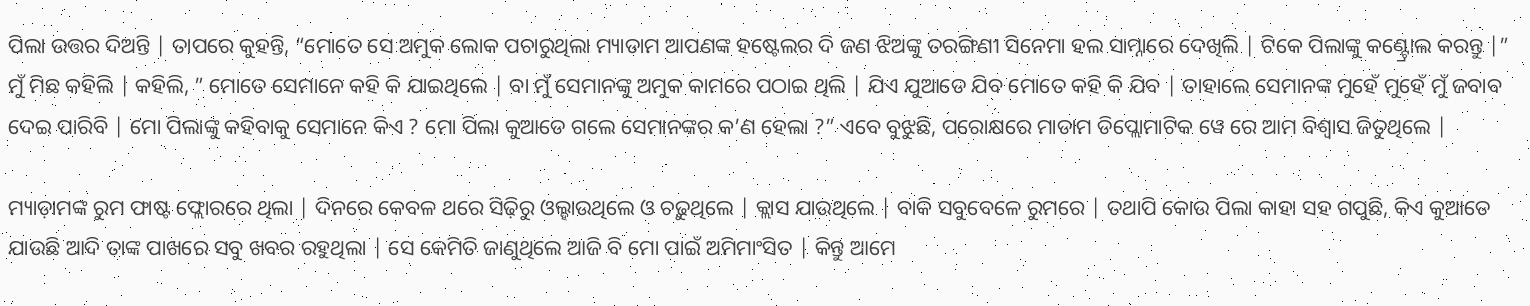ପିଲା ଉତ୍ତର ଦିଅନ୍ତି | ତାପରେ କୁହନ୍ତି, “ମୋତେ ସେ ଅମୁକ ଲୋକ ପଚାରୁଥିଲା ମ୍ୟାଡାମ ଆପଣଙ୍କ ହଷ୍ଟେଲର ଦି ଜଣ ଝିଅଙ୍କୁ ତରଙ୍ଗିଣୀ ସିନେମା ହଲ ସାମ୍ନାରେ ଦେଖିଲି | ଟିକେ ପିଲାଙ୍କୁ କଣ୍ଟ୍ରୋଲ କରନ୍ତୁ |” ମୁଁ ମିଛ କହିଲି | କହିଲି, ” ମୋତେ ସେମାନେ କହି କି ଯାଇଥିଲେ | ବା ମୁଁ ସେମାନଙ୍କୁ ଅମୁକ କାମରେ ପଠାଇ ଥିଲି | ଯିଏ ଯୁଆଡେ ଯିବ ମୋତେ କହି କି ଯିବ | ତାହାଲେ ସେମାନଙ୍କ ମୁହେଁ ମୁହେଁ ମୁଁ ଜବାବ ଦେଇ ପାରିବି | ମୋ ପିଲାଙ୍କୁ କହିବାକୁ ସେମାନେ କିଏ ? ମୋ ପିଲା କୁଆଡେ ଗଲେ ସେମାନଙ୍କର କ’ଣ ହେଲା ?” ଏବେ ବୁଝୁଛି, ପରୋକ୍ଷରେ ମାଡାମ ଡିପ୍ଲୋମାଟିକ ୱେ ରେ ଆମ ବିଶ୍ୱାସ ଜିତୁଥିଲେ |

ମ୍ୟାଡ଼ାମଙ୍କ ରୁମ ଫାଷ୍ଟ ଫ୍ଲୋରରେ ଥିଲା | ଦିନରେ କେବଳ ଥରେ ସିଢ଼ିରୁ ଓଲ୍ହାଉଥିଲେ ଓ ଚଢ଼ୁଥିଲେ | କ୍ଲାସ ଯାଉଥିଲେ | ବାକି ସବୁବେଳେ ରୁମରେ | ତଥାପି କୋଉ ପିଲା କାହା ସହ ଗପୁଛି, କିଏ କୁଆଡେ ଯାଉଛି ଆଦି ତାଙ୍କ ପାଖରେ ସବୁ ଖବର ରହୁଥିଲା | ସେ କେମିତି ଜାଣୁଥିଲେ ଆଜି ବି ମୋ ପାଇଁ ଅମିମାଂସିତ | କିନ୍ତୁ ଆମେ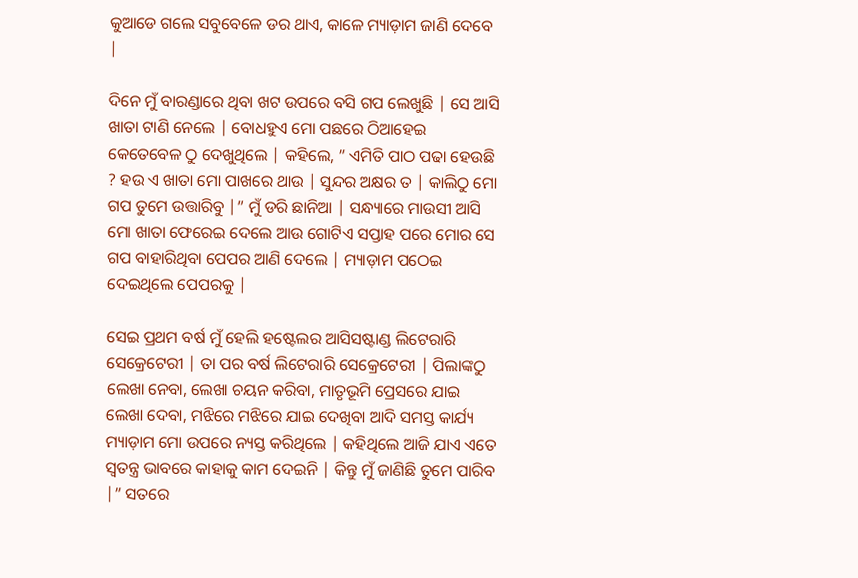କୁଆଡେ ଗଲେ ସବୁବେଳେ ଡର ଥାଏ, କାଳେ ମ୍ୟାଡ଼ାମ ଜାଣି ଦେବେ |

ଦିନେ ମୁଁ ବାରଣ୍ଡାରେ ଥିବା ଖଟ ଉପରେ ବସି ଗପ ଲେଖୁଛି | ସେ ଆସି ଖାତା ଟାଣି ନେଲେ | ବୋଧହୁଏ ମୋ ପଛରେ ଠିଆହେଇ କେତେବେଳ ଠୁ ଦେଖୁଥିଲେ | କହିଲେ, ” ଏମିତି ପାଠ ପଢା ହେଉଛି ? ହଉ ଏ ଖାତା ମୋ ପାଖରେ ଥାଉ | ସୁନ୍ଦର ଅକ୍ଷର ତ | କାଲିଠୁ ମୋ ଗପ ତୁମେ ଉତ୍ତାରିବୁ |” ମୁଁ ଡରି ଛାନିଆ | ସନ୍ଧ୍ୟାରେ ମାଉସୀ ଆସି ମୋ ଖାତା ଫେରେଇ ଦେଲେ ଆଉ ଗୋଟିଏ ସପ୍ତାହ ପରେ ମୋର ସେ ଗପ ବାହାରିଥିବା ପେପର ଆଣି ଦେଲେ | ମ୍ୟାଡ଼ାମ ପଠେଇ ଦେଇଥିଲେ ପେପରକୁ |

ସେଇ ପ୍ରଥମ ବର୍ଷ ମୁଁ ହେଲି ହଷ୍ଟେଲର ଆସିସଷ୍ଟାଣ୍ଡ ଲିଟେରାରି ସେକ୍ରେଟେରୀ | ତା ପର ବର୍ଷ ଲିଟେରାରି ସେକ୍ରେଟେରୀ | ପିଲାଙ୍କଠୁ ଲେଖା ନେବା, ଲେଖା ଚୟନ କରିବା, ମାତୃଭୂମି ପ୍ରେସରେ ଯାଇ ଲେଖା ଦେବା, ମଝିରେ ମଝିରେ ଯାଇ ଦେଖିବା ଆଦି ସମସ୍ତ କାର୍ଯ୍ୟ ମ୍ୟାଡ଼ାମ ମୋ ଉପରେ ନ୍ୟସ୍ତ କରିଥିଲେ | କହିଥିଲେ ଆଜି ଯାଏ ଏତେ ସ୍ୱତନ୍ତ୍ର ଭାବରେ କାହାକୁ କାମ ଦେଇନି | କିନ୍ତୁ ମୁଁ ଜାଣିଛି ତୁମେ ପାରିବ |” ସତରେ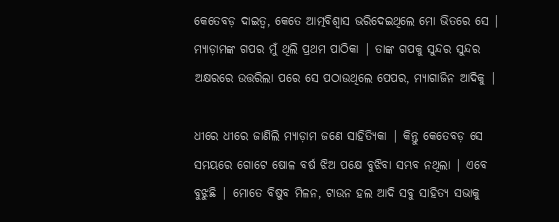କେତେବଡ଼ ଦାଇତ୍ୱ, କେତେ ଆତ୍ମବିଶ୍ଵାସ ଭରିଦେଇଥିଲେ ମୋ ଭିତରେ ସେ | ମ୍ୟାଡ଼ାମଙ୍କ ଗପର ମୁଁ ଥିଲି ପ୍ରଥମ ପାଠିକା | ତାଙ୍କ ଗପକୁ ସୁନ୍ଦର ସୁନ୍ଦର ଅକ୍ଷରରେ ଉତ୍ତରିଲା ପରେ ସେ ପଠାଉଥିଲେ ପେପର, ମ୍ୟାଗାଜିନ ଆଦିକୁ |

ଧୀରେ ଧୀରେ ଜାଣିଲି ମ୍ୟାଡ଼ାମ ଜଣେ ସାହିତ୍ୟିକା | କିନ୍ତୁ କେତେବଡ଼ ସେ ସମୟରେ ଗୋଟେ ଷୋଳ ବର୍ଷ ଝିଅ ପକ୍ଷେ ବୁଝିବା ସମ୍ଭବ ନଥିଲା | ଏବେ ବୁଝୁଛି | ମୋତେ ବିଷୁବ ମିଳନ, ଟାଉନ ହଲ ଆଦି ସବୁ ସାହିତ୍ୟ ସଭାକୁ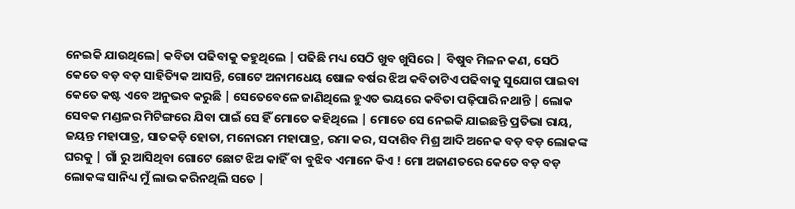ନେଇକି ଯାଉଥିଲେ| କବିତା ପଢିବାକୁ କହୁଥିଲେ | ପଢିଛି ମଧ୍ୟ ସେଠି ଖୁବ ଖୁସିରେ | ବିଷୁବ ମିଳନ କଣ, ସେଠି କେତେ ବଡ଼ ବଡ଼ ସାହିତ୍ୟିକ ଆସନ୍ତି, ଗୋଟେ ଅନାମଧେୟ ଷୋଳ ବର୍ଷର ଝିଅ କବିତାଟିଏ ପଢିବାକୁ ସୁଯୋଗ ପାଇବା କେତେ କଷ୍ଟ ଏବେ ଅନୁଭବ କରୁଛି | ସେତେବେଳେ ଜାଣିଥିଲେ ହୁଏତ ଭୟରେ କବିତା ପଢ଼ିପାରି ନଥାନ୍ତି | ଲୋକ ସେବକ ମଣ୍ଡଳର ମିଟିଙ୍ଗରେ ଯିବା ପାଇଁ ସେ ହିଁ ମୋତେ କହିଥିଲେ | ମୋତେ ସେ ନେଇକି ଯାଇଛନ୍ତି ପ୍ରତିଭା ରାୟ, ଜୟନ୍ତ ମହାପାତ୍ର, ସାତକଡ଼ି ହୋତା, ମନୋରମ ମହାପାତ୍ର, ରମା କର, ସଦାଶିବ ମିଶ୍ର ଆଦି ଅନେକ ବଡ଼ ବଡ଼ ଲୋକଙ୍କ ଘରକୁ | ଗାଁ ରୁ ଆସିଥିବା ଗୋଟେ ଛୋଟ ଝିଅ କାହିଁ ବା ବୁଝିବ ଏମାନେ କିଏ ! ମୋ ଅଜାଣତରେ କେତେ ବଡ଼ ବଡ଼ ଲୋକଙ୍କ ସାନିଧ୍ୟ ମୁଁ ଲାଭ କରିନଥିଲି ସତେ |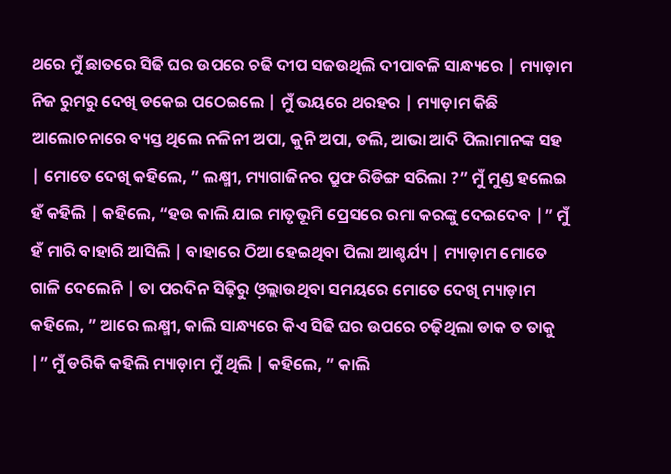ଥରେ ମୁଁ ଛାତରେ ସିଢି ଘର ଉପରେ ଚଢି ଦୀପ ସଜଉଥିଲି ଦୀପାବଳି ସାନ୍ଧ୍ୟରେ | ମ୍ୟାଡ଼ାମ ନିଜ ରୁମରୁ ଦେଖି ଡକେଇ ପଠେଇଲେ | ମୁଁ ଭୟରେ ଥରହର | ମ୍ୟାଡ଼ାମ କିଛି ଆଲୋଚନାରେ ବ୍ୟସ୍ତ ଥିଲେ ନଳିନୀ ଅପା, କୁନି ଅପା, ଡଲି, ଆଭା ଆଦି ପିଲାମାନଙ୍କ ସହ | ମୋତେ ଦେଖି କହିଲେ, ” ଲକ୍ଷ୍ମୀ, ମ୍ୟାଗାଜିନର ପ୍ରୁଫ ରିଡିଙ୍ଗ ସରିଲା ?” ମୁଁ ମୁଣ୍ଡ ହଲେଇ ହଁ କହିଲି | କହିଲେ, “ହଉ କାଲି ଯାଇ ମାତୃଭୂମି ପ୍ରେସରେ ରମା କରଙ୍କୁ ଦେଇଦେବ |” ମୁଁ ହଁ ମାରି ବାହାରି ଆସିଲି | ବାହାରେ ଠିଆ ହେଇଥିବା ପିଲା ଆଶ୍ଚର୍ଯ୍ୟ | ମ୍ୟାଡ଼ାମ ମୋତେ ଗାଳି ଦେଲେନି | ତା ପରଦିନ ସିଢ଼ିରୁ ଓ଼ଲ୍ଲାଉଥିବା ସମୟରେ ମୋତେ ଦେଖି ମ୍ୟାଡ଼ାମ କହିଲେ, ” ଆରେ ଲକ୍ଷ୍ମୀ, କାଲି ସାନ୍ଧ୍ୟରେ କିଏ ସିଢି ଘର ଉପରେ ଚଢ଼ିଥିଲା ଡାକ ତ ତାକୁ |” ମୁଁ ଡରିକି କହିଲି ମ୍ୟାଡ଼ାମ ମୁଁ ଥିଲି | କହିଲେ, ” କାଲି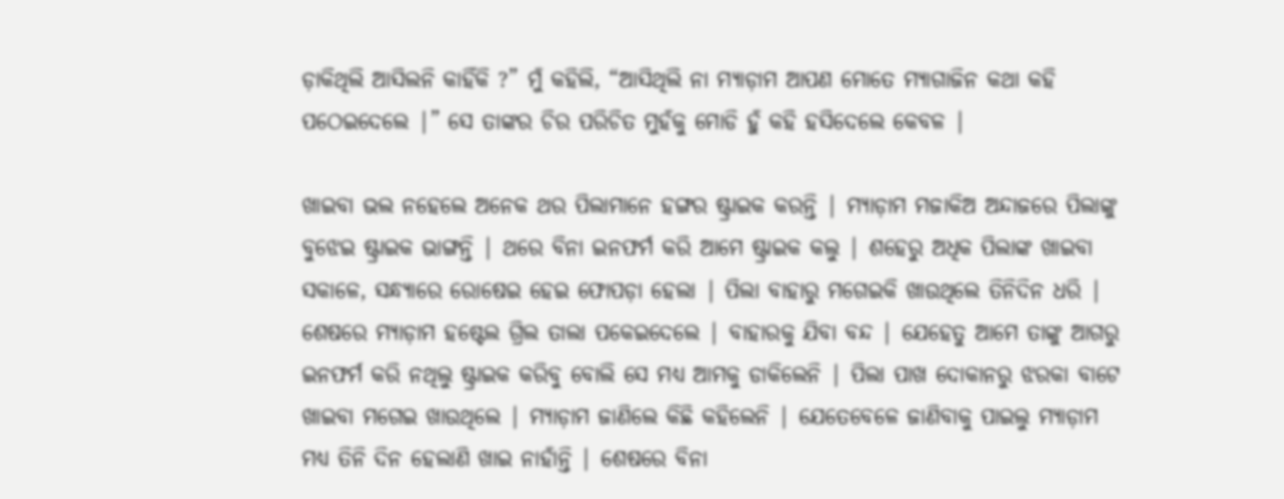ଡ଼ାକିଥିଲି ଆସିଲନି କାହିଁକି ?” ମୁଁ କହିଲି, “ଆସିଥିଲି ନା ମ୍ୟାଡ଼ାମ ଆପଣ ମୋତେ ମ୍ୟାଗାଜିନ କଥା କହି ପଠେଇଦେଲେ |” ସେ ତାଙ୍କର ଚିର ପରିଚିତ ମୁହଁକୁ ମୋଡି ହୁଁ କହି ହସିଦେଲେ କେବଳ |

ଖାଇବା ଭଲ ନହେଲେ ଅନେକ ଥର ପିଲାମାନେ ହଙ୍ଗର ଷ୍ଟ୍ରାଇକ କରନ୍ତି | ମ୍ୟାଡ଼ାମ ମଜାକିଅ ଅନ୍ଦାଜରେ ପିଲାଙ୍କୁ ବୁଝେଇ ଷ୍ଟ୍ରାଇକ ଭାଙ୍ଗନ୍ତି | ଥରେ ବିନା ଇନଫର୍ମ କରି ଆମେ ଷ୍ଟ୍ରାଇକ କଲୁ | ଶହେରୁ ଅଧିକ ପିଲାଙ୍କ ଖାଇବା ସକାଳେ, ସନ୍ଧ୍ୟାରେ ରୋଷେଇ ହେଇ ଫୋପଡ଼ା ହେଲା | ପିଲା ବାହାରୁ ମଗେଇକି ଖାଉଥିଲେ ତିନିଦିନ ଧରି | ଶେଷରେ ମ୍ୟାଡ଼ାମ ହଷ୍ଟେଲ ଗ୍ରିଲ ତାଲା ପକେଇଦେଲେ | ବାହାରକୁ ଯିବା ବନ୍ଦ | ଯେହେତୁ ଆମେ ତାଙ୍କୁ ଆଗରୁ ଇନଫର୍ମ କରି ନଥିଲୁ ଷ୍ଟ୍ରାଇକ କରିବୁ ବୋଲି ସେ ମଧ୍ୟ ଆମକୁ ଡାକିଲେନି | ପିଲା ପାଖ ଦୋକାନରୁ ଝରକା ବାଟେ ଖାଇବା ମଗେଇ ଖାଉଥିଲେ | ମ୍ୟାଡ଼ାମ ଜାଣିଲେ କିଛି କହିଲେନି | ଯେତେବେଳେ ଜାଣିବାକୁ ପାଇଲୁ ମ୍ୟାଡ଼ାମ ମଧ୍ୟ ତିନି ଦିନ ହେଲାଣି ଖାଇ ନାହାଁନ୍ତି | ଶେଷରେ ବିନା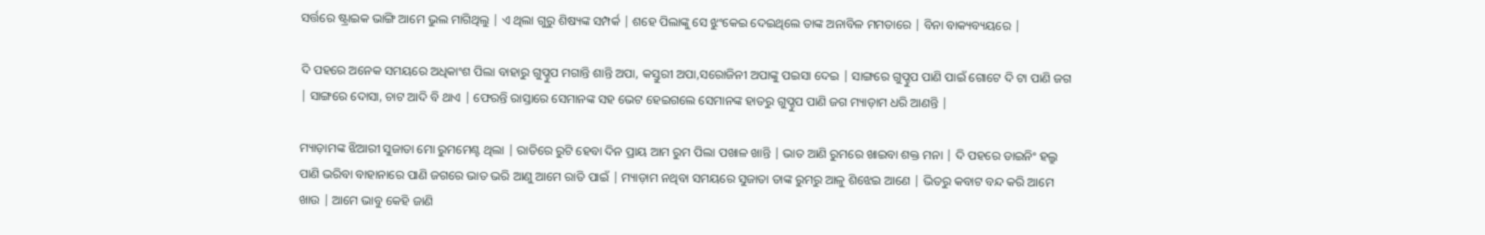ସର୍ତ୍ତରେ ଷ୍ଟ୍ରାଇକ ଭାଙ୍ଗି ଆମେ ଭୁଲ ମାଗିଥିଲୁ | ଏ ଥିଲା ଗୁରୁ ଶିଷ୍ୟଙ୍କ ସମ୍ପର୍କ | ଶହେ ପିଲାଙ୍କୁ ସେ ଝୁଂକେଇ ଦେଇଥିଲେ ତାଙ୍କ ଅନାବିଳ ମମତାରେ | ବିନା ବାକ୍ୟବ୍ୟୟରେ |

ଦି ପହରେ ଅନେକ ସମୟରେ ଅଧିକାଂଶ ପିଲା ବାହାରୁ ଗୁପ୍ଚୁପ ମଗାନ୍ତି ଶାନ୍ତି ଅପା, କସ୍ତୁରୀ ଅପା,ସରୋଜିନୀ ଅପାଙ୍କୁ ପଇସା ଦେଇ | ସାଙ୍ଗରେ ଗୁପ୍ଚୁପ ପାଣି ପାଇଁ ଗୋଟେ ଦି ଟା ପାଣି ଜଗ | ସାଙ୍ଗରେ ଦୋସା, ଚାଟ ଆଦି ବି ଥାଏ | ଫେରନ୍ତି ରାସ୍ତାରେ ସେମାନଙ୍କ ସହ ଭେଟ ହେଇଗଲେ ସେମାନଙ୍କ ହାତରୁ ଗୁପ୍ଚୁପ ପାଣି ଜଗ ମ୍ୟାଡ଼ାମ ଧରି ଆଣନ୍ତି |

ମ୍ୟାଡ଼ାମଙ୍କ ଝିଆରୀ ସୁଜାତା ମୋ ରୁମମେଣ୍ଟ ଥିଲା | ରାତିରେ ରୁଟି ହେବା ଦିନ ପ୍ରାୟ ଆମ ରୁମ ପିଲା ପଖାଳ ଖାନ୍ତି | ଭାତ ଆଣି ରୁମରେ ଖାଇବା ଶକ୍ତ ମନା | ଦି ପହରେ ଡାଇନିଂ ହଲ୍ରୁ ପାଣି ଭରିବା ବାହାନାରେ ପାଣି ଜଗରେ ଭାତ ଭରି ଆଣୁ ଆମେ ରାତି ପାଇଁ | ମ୍ୟାଡ଼ାମ ନଥିବା ସମୟରେ ସୁଜାତା ତାଙ୍କ ରୁମରୁ ଆଳୁ ଶିଝେଇ ଆଣେ | ଭିତରୁ କବାଟ ବନ୍ଦ କରି ଆମେ ଖାଉ | ଆମେ ଭାବୁ କେହି ଜାଣି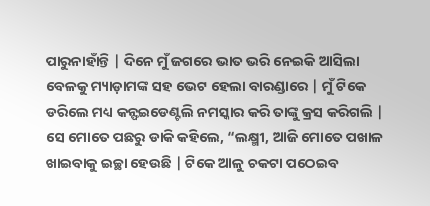ପାରୁନାହାଁନ୍ତି | ଦିନେ ମୁଁ ଜଗରେ ଭାତ ଭରି ନେଇକି ଆସିଲା ବେଳକୁ ମ୍ୟାଡ଼ାମଙ୍କ ସହ ଭେଟ ହେଲା ବାରଣ୍ଡାରେ | ମୁଁ ଟିକେ ଡରିଲେ ମଧ୍ୟ କନ୍ଫଇଡେଣ୍ଟଲି ନମସ୍କାର କରି ତାଙ୍କୁ କ୍ରସ କରିଗଲି | ସେ ମୋତେ ପଛରୁ ଡାକି କହିଲେ, “ଲକ୍ଷ୍ମୀ, ଆଜି ମୋତେ ପଖାଳ ଖାଇବାକୁ ଇଚ୍ଛା ହେଉଛି | ଟିକେ ଆଳୁ ଚକଟା ପଠେଇବ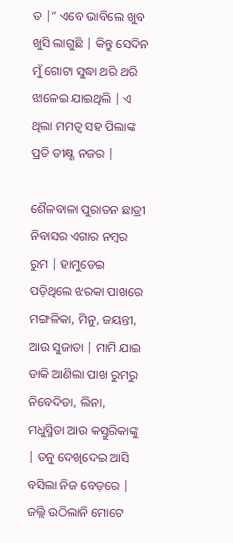ତ |” ଏବେ ଭାବିଲେ ଖୁବ ଖୁସି ଲାଗୁଛି | କିନ୍ତୁ ସେଦିନ ମୁଁ ଗୋଟା ସୁଦ୍ଧା ଥରି ଥରି ଝାଳେଇ ଯାଇଥିଲି | ଏ ଥିଲା ମମତ୍ୱ ସହ ପିଲାଙ୍କ ପ୍ରତି ତୀକ୍ଷ୍ଣ ନଜର |

ଶୈଳବାଳା ପୁରାତନ ଛାତ୍ରୀ ନିବାସର ଏଗାର ନମ୍ବର ରୁମ | ହାମୁଡେଇ ପଡ଼ିଥିଲେ ଝରକା ପାଖରେ ମଙ୍ଗଳିକା, ମିନୁ, ଜୟନ୍ତୀ, ଆଉ ସୁଜାତା | ମାମି ଯାଇ ଡାକି ଆଣିଲା ପାଖ ରୁମରୁ ନିବେଦିତା, ଲିନା, ମଧୁସ୍ମିତା ଆଉ କସ୍ତୁରିକାଙ୍କୁ | ତନୁ ଦେଖିଦେଇ ଆସି ବସିଲା ନିଜ ବେଡ଼ରେ | ଜଲ୍ଲି ଉଠିଲାନି ମୋଟେ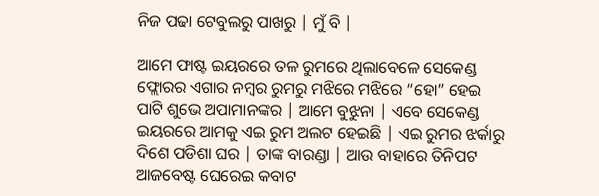ନିଜ ପଢା ଟେବୁଲରୁ ପାଖରୁ | ମୁଁ ବି |

ଆମେ ଫାଷ୍ଟ ଇୟରରେ ତଳ ରୁମରେ ଥିଲାବେଳେ ସେକେଣ୍ଡ ଫ୍ଲୋରର ଏଗାର ନମ୍ବର ରୁମରୁ ମଝିରେ ମଝିରେ “ହୋ” ହେଇ ପାଟି ଶୁଭେ ଅପାମାନଙ୍କର | ଆମେ ବୁଝୁନା | ଏବେ ସେକେଣ୍ଡ ଇୟରରେ ଆମକୁ ଏଇ ରୁମ ଅଲଟ ହେଇଛି | ଏଇ ରୁମର ଝର୍କାରୁ ଦିଶେ ପଡିଶା ଘର | ତାଙ୍କ ବାରଣ୍ଡା | ଆଉ ବାହାରେ ତିନିପଟ ଆଜବେଷ୍ଟ ଘେରେଇ କବାଟ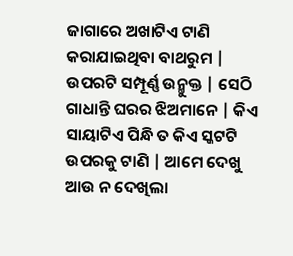ଜାଗାରେ ଅଖାଟିଏ ଟାଣି କରାଯାଇଥିବା ବାଥରୁମ | ଉପରଟି ସମ୍ପୂର୍ଣ୍ଣ ଉନ୍ମୁକ୍ତ | ସେଠି ଗାଧାନ୍ତି ଘରର ଝିଅମାନେ | କିଏ ସାୟାଟିଏ ପିନ୍ଧି ତ କିଏ ସ୍କଟଟି ଉପରକୁ ଟାଣି | ଆମେ ଦେଖୁ ଆଉ ନ ଦେଖିଲା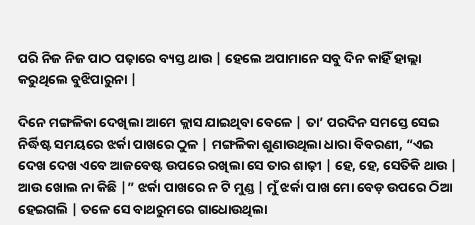ପରି ନିଜ ନିଜ ପାଠ ପଢ଼ାରେ ବ୍ୟସ୍ତ ଥାଉ | ହେଲେ ଅପାମାନେ ସବୁ ଦିନ କାହିଁ ହାଲ୍ଲା କରୁଥିଲେ ବୁଝିପାରୁନା |

ଦିନେ ମଙ୍ଗଳିକା ଦେଖିଲା ଆମେ କ୍ଲାସ ଯାଇଥିବା ବେଳେ | ତା’ ପରଦିନ ସମସ୍ତେ ସେଇ ନିର୍ଦ୍ଧିଷ୍ଟ ସମୟରେ ଝର୍କା ପାଖରେ ଠୁଳ | ମଙ୍ଗଳିକା ଶୁଣାଉଥିଲା ଧାରା ବିବରଣୀ, “ଏଇ ଦେଖ ଦେଖ ଏବେ ଆଜବେଷ୍ଟ ଉପରେ ରଖିଲା ସେ ତାର ଶାଢ଼ୀ | ହେ, ହେ, ସେତିକି ଥାଉ | ଆଉ ଖୋଲ ନା କିଛି |” ଝର୍କା ପାଖରେ ନ ଟି ମୁଣ୍ଡ | ମୁଁ ଝର୍କା ପାଖ ମୋ ବେଡ଼ ଉପରେ ଠିଆ ହେଇଗଲି | ତଳେ ସେ ବାଥରୁମରେ ଗାଧୋଉଥିଲା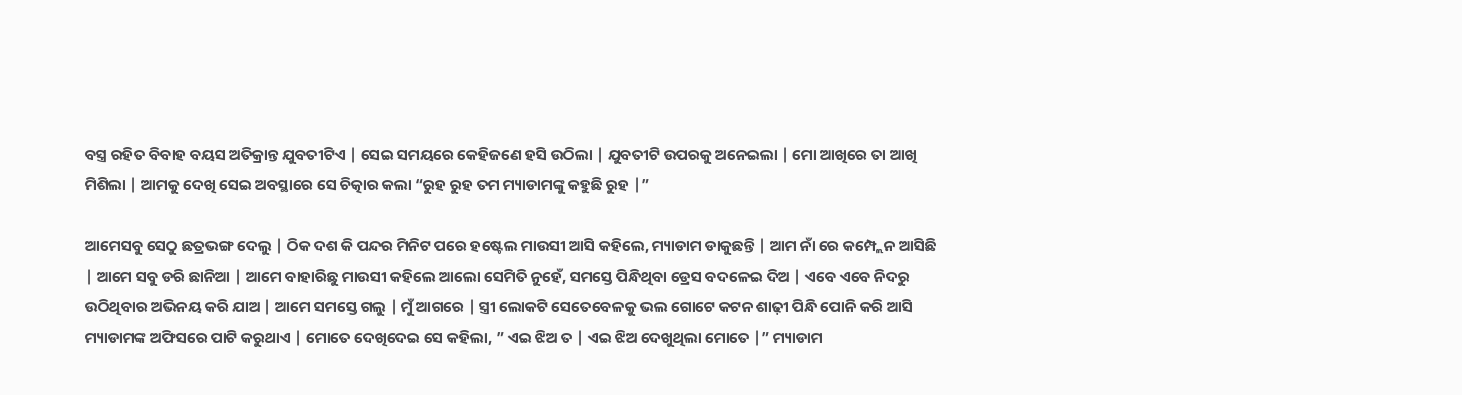ବସ୍ତ୍ର ରହିତ ବିବାହ ବୟସ ଅତିକ୍ରାନ୍ତ ଯୁବତୀଟିଏ | ସେଇ ସମୟରେ କେହିଜଣେ ହସି ଉଠିଲା | ଯୁବତୀଟି ଉପରକୁ ଅନେଇଲା | ମୋ ଆଖିରେ ତା ଆଖି ମିଶିଲା | ଆମକୁ ଦେଖି ସେଇ ଅବସ୍ଥାରେ ସେ ଚିତ୍କାର କଲା “ରୁହ ରୁହ ତମ ମ୍ୟାଡାମଙ୍କୁ କହୁଛି ରୁହ |”

ଆମେସବୁ ସେଠୁ ଛତ୍ରଭଙ୍ଗ ଦେଲୁ | ଠିକ ଦଶ କି ପନ୍ଦର ମିନିଟ ପରେ ହଷ୍ଟେଲ ମାଉସୀ ଆସି କହିଲେ, ମ୍ୟାଡାମ ଡାକୁଛନ୍ତି | ଆମ ନାଁ ରେ କମ୍ପ୍ଲେନ ଆସିଛି | ଆମେ ସବୁ ଡରି ଛାନିଆ | ଆମେ ବାହାରିଛୁ ମାଉସୀ କହିଲେ ଆଲୋ ସେମିତି ନୁହେଁ, ସମସ୍ତେ ପିନ୍ଧିଥିବା ଡ୍ରେସ ବଦଳେଇ ଦିଅ | ଏବେ ଏବେ ନିଦରୁ ଉଠିଥିବାର ଅଭିନୟ କରି ଯାଅ | ଆମେ ସମସ୍ତେ ଗଲୁ | ମୁଁ ଆଗରେ | ସ୍ତ୍ରୀ ଲୋକଟି ସେତେବେଳକୁ ଭଲ ଗୋଟେ କଟନ ଶାଢ଼ୀ ପିନ୍ଧି ପୋନି କରି ଆସି ମ୍ୟାଡାମଙ୍କ ଅଫିସରେ ପାଟି କରୁଥାଏ | ମୋତେ ଦେଖିଦେଇ ସେ କହିଲା, ” ଏଇ ଝିଅ ତ | ଏଇ ଝିଅ ଦେଖୁଥିଲା ମୋତେ |” ମ୍ୟାଡାମ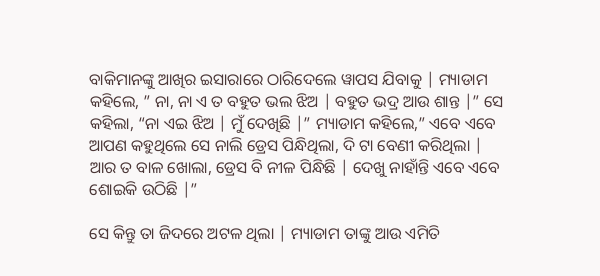ବାକିମାନଙ୍କୁ ଆଖିର ଇସାରାରେ ଠାରିଦେଲେ ୱାପସ ଯିବାକୁ | ମ୍ୟାଡାମ କହିଲେ, ” ନା, ନା ଏ ତ ବହୁତ ଭଲ ଝିଅ | ବହୁତ ଭଦ୍ର ଆଉ ଶାନ୍ତ |” ସେ କହିଲା, “ନା ଏଇ ଝିଅ | ମୁଁ ଦେଖିଛି |” ମ୍ୟାଡାମ କହିଲେ,” ଏବେ ଏବେ ଆପଣ କହୁଥିଲେ ସେ ନାଲି ଡ୍ରେସ ପିନ୍ଧିଥିଲା, ଦି ଟା ବେଣୀ କରିଥିଲା | ଆର ତ ବାଳ ଖୋଲା, ଡ୍ରେସ ବି ନୀଳ ପିନ୍ଧିଛି | ଦେଖୁ ନାହାଁନ୍ତି ଏବେ ଏବେ ଶୋଇକି ଉଠିଛି |”

ସେ କିନ୍ତୁ ତା ଜିଦରେ ଅଟଳ ଥିଲା | ମ୍ୟାଡାମ ତାଙ୍କୁ ଆଉ ଏମିତି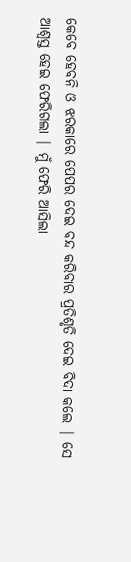କେବେ ହେବନି ଓ ଝରକାରେ ପେପର ଦେଇ ବନ୍ଦ କରିବାର ପ୍ରତିଶୃତି ଦେଇ ବିଦା କଲେ | ସେ ଆଶ୍ୱସ୍ତ ହେଇ ଫେରିଗଲା | ମୁଁ ଫେରି ଆସିଲା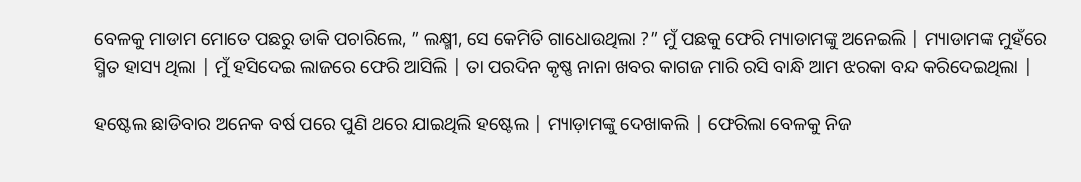ବେଳକୁ ମାଡାମ ମୋତେ ପଛରୁ ଡାକି ପଚାରିଲେ, ” ଲକ୍ଷ୍ମୀ, ସେ କେମିତି ଗାଧୋଉଥିଲା ?” ମୁଁ ପଛକୁ ଫେରି ମ୍ୟାଡାମଙ୍କୁ ଅନେଇଲି | ମ୍ୟାଡାମଙ୍କ ମୁହଁରେ ସ୍ମିତ ହାସ୍ୟ ଥିଲା | ମୁଁ ହସିଦେଇ ଲାଜରେ ଫେରି ଆସିଲି | ତା ପରଦିନ କୃଷ୍ଣ ନାନା ଖବର କାଗଜ ମାରି ରସି ବାନ୍ଧି ଆମ ଝରକା ବନ୍ଦ କରିଦେଇଥିଲା |

ହଷ୍ଟେଲ ଛାଡିବାର ଅନେକ ବର୍ଷ ପରେ ପୁଣି ଥରେ ଯାଇଥିଲି ହଷ୍ଟେଲ | ମ୍ୟାଡ଼ାମଙ୍କୁ ଦେଖାକଲି | ଫେରିଲା ବେଳକୁ ନିଜ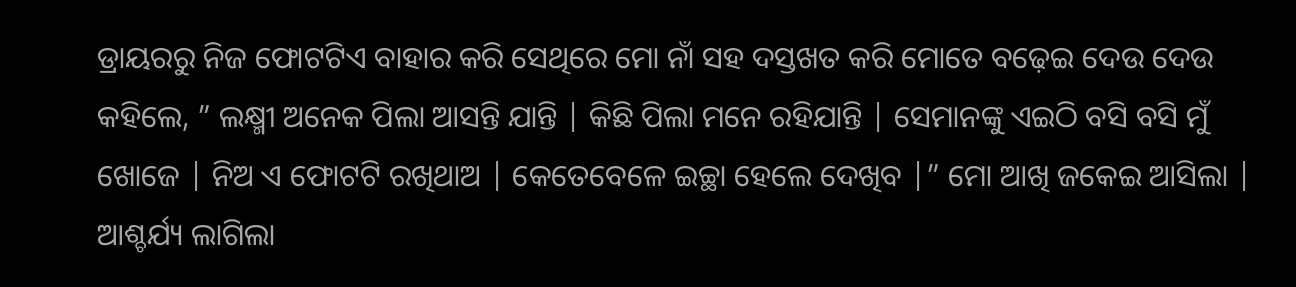ଡ୍ରାୟରରୁ ନିଜ ଫୋଟଟିଏ ବାହାର କରି ସେଥିରେ ମୋ ନାଁ ସହ ଦସ୍ତଖତ କରି ମୋତେ ବଢ଼େଇ ଦେଉ ଦେଉ କହିଲେ, ” ଲକ୍ଷ୍ମୀ ଅନେକ ପିଲା ଆସନ୍ତି ଯାନ୍ତି | କିଛି ପିଲା ମନେ ରହିଯାନ୍ତି | ସେମାନଙ୍କୁ ଏଇଠି ବସି ବସି ମୁଁ ଖୋଜେ | ନିଅ ଏ ଫୋଟଟି ରଖିଥାଅ | କେତେବେଳେ ଇଚ୍ଛା ହେଲେ ଦେଖିବ |” ମୋ ଆଖି ଜକେଇ ଆସିଲା | ଆଶ୍ଚର୍ଯ୍ୟ ଲାଗିଲା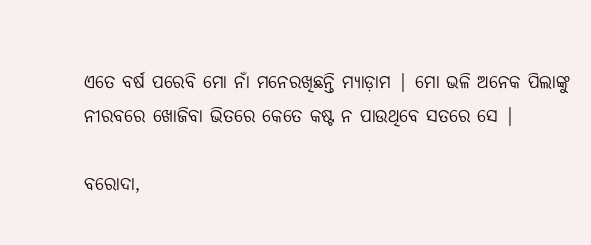ଏତେ ବର୍ଷ ପରେବି ମୋ ନାଁ ମନେରଖିଛନ୍ତି ମ୍ୟାଡ଼ାମ | ମୋ ଭଳି ଅନେକ ପିଲାଙ୍କୁ ନୀରବରେ ଖୋଜିବା ଭିତରେ କେତେ କଷ୍ଟ ନ ପାଉଥିବେ ସତରେ ସେ |

ବରୋଦା,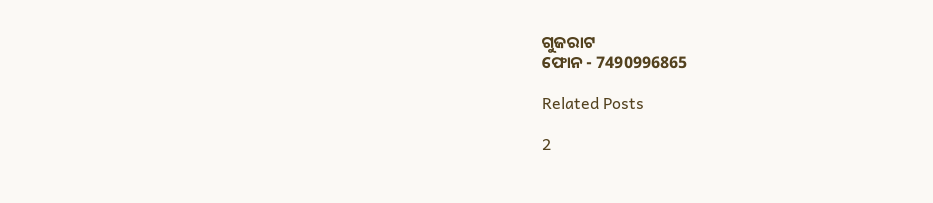ଗୁଜରାଟ
ଫୋନ - 7490996865

Related Posts

2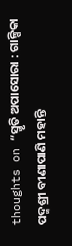thoughts on “ସ୍ମୃତି ଅପାସୋରା : ଗାଳ୍ପିକା ପଦ୍ମଶ୍ରୀ ବୀଣାପାଣି ମହାନ୍ତି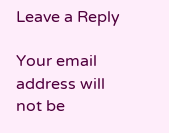Leave a Reply

Your email address will not be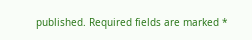published. Required fields are marked *